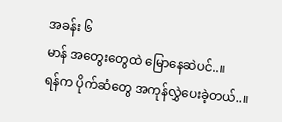အခန်း ၆
မာန် အတွေးတွေထဲ မြောနေဆဲပင်..။
ရန်က ပိုက်ဆံတွေ အကုန်လွှဲပေးခဲ့တယ်..။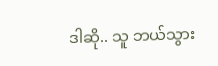ဒါဆို.. သူ ဘယ်သွား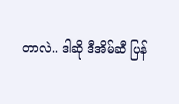တာလဲ.. ဒါဆို ဒီအိမ်ဆီ ပြန်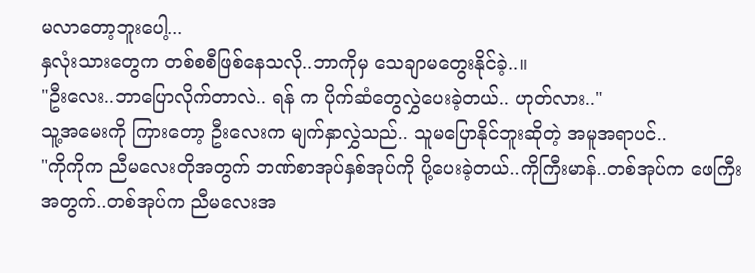မလာတော့ဘူးပေါ့...
နှလုံးသားတွေက တစ်စစီဖြစ်နေသလို..ဘာကိုမှ သေချာမတွေးနိုင်ခဲ့..။
"ဦးလေး..ဘာပြောလိုက်တာလဲ.. ရန် က ပိုက်ဆံတွေလွှဲပေးခဲ့တယ်.. ဟုတ်လား.."
သူ့အမေးကို ကြားတော့ ဦးလေးက မျက်နှာလွှဲသည်.. သူမပြောနိုင်ဘူးဆိုတဲ့ အမူအရာပင်..
"ကိုကိုက ညီမလေးတိုအတွက် ဘဏ်စာအုပ်နှစ်အုပ်ကို ပို့ပေးခဲ့တယ်..ကိုကြီးမာန်..တစ်အုပ်က ဖေကြီးအတွက်..တစ်အုပ်က ညီမလေးအ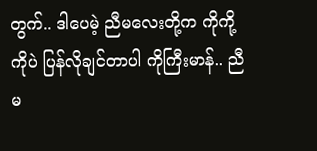တွက်.. ဒါပေမဲ့ ညီမလေးတို့က ကိုကို့ကိုပဲ ပြန်လိုချင်တာပါ ကိုကြီးမာန်.. ညီမ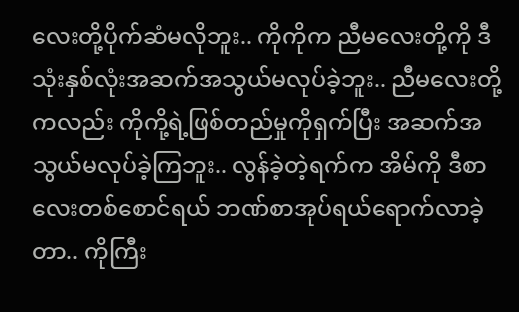လေးတို့ပိုက်ဆံမလိုဘူး.. ကိုကိုက ညီမလေးတို့ကို ဒီသုံးနှစ်လုံးအဆက်အသွယ်မလုပ်ခဲ့ဘူး.. ညီမလေးတို့ကလည်း ကိုကို့ရဲ့ဖြစ်တည်မှုကိုရှက်ပြီး အဆက်အသွယ်မလုပ်ခဲ့ကြဘူး.. လွန်ခဲ့တဲ့ရက်က အိမ်ကို ဒီစာလေးတစ်စောင်ရယ် ဘဏ်စာအုပ်ရယ်ရောက်လာခဲ့တာ.. ကိုကြီး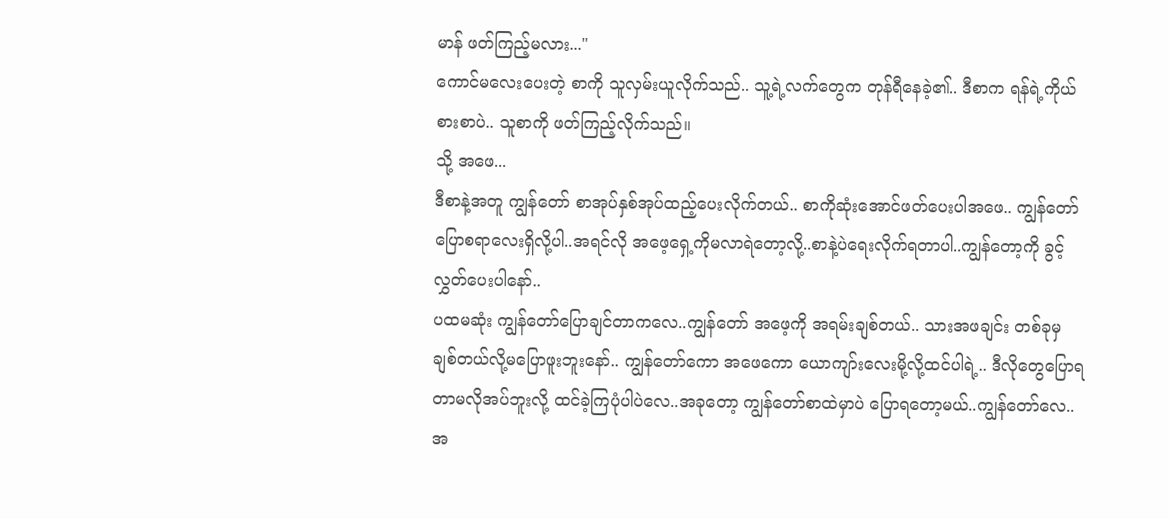မာန် ဖတ်ကြည့်မလား..."
ကောင်မလေးပေးတဲ့ စာကို သူလှမ်းယူလိုက်သည်.. သူ့ရဲ့လက်တွေက တုန်ရီနေခဲ့၏.. ဒီစာက ရန်ရဲ့ကိုယ်စားစာပဲ.. သူစာကို ဖတ်ကြည့်လိုက်သည်။
သို့ အဖေ...
ဒီစာနဲ့အတူ ကျွန်တော် စာအုပ်နှစ်အုပ်ထည့်ပေးလိုက်တယ်.. စာကိုဆုံးအောင်ဖတ်ပေးပါအဖေ.. ကျွန်တော်ပြောစရာလေးရှိလို့ပါ..အရင်လို အဖေ့ရှေ့ကိုမလာရဲတော့လို့..စာနဲ့ပဲရေးလိုက်ရတာပါ..ကျွန်တော့ကို ခွင့်လွှတ်ပေးပါနော်..
ပထမဆုံး ကျွန်တော်ပြောချင်တာကလေ..ကျွန်တော် အဖေ့ကို အရမ်းချစ်တယ်.. သားအဖချင်း တစ်ခုမှ ချစ်တယ်လို့မပြောဖူးဘူးနော်.. ကျွန်တော်ကော အဖေကော ယောကျာ်းလေးမို့လို့ထင်ပါရဲ့.. ဒီလိုတွေပြောရတာမလိုအပ်ဘူးလို့ ထင်ခဲ့ကြပုံပါပဲလေ..အခုတော့ ကျွန်တော်စာထဲမှာပဲ ပြောရတော့မယ်..ကျွန်တော်လေ.. အ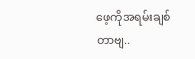ဖေ့ကိုအရမ်းချစ်တာဗျ..